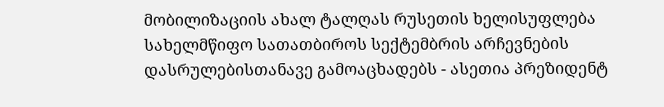მობილიზაციის ახალ ტალღას რუსეთის ხელისუფლება სახელმწიფო სათათბიროს სექტემბრის არჩევნების დასრულებისთანავე გამოაცხადებს - ასეთია პრეზიდენტ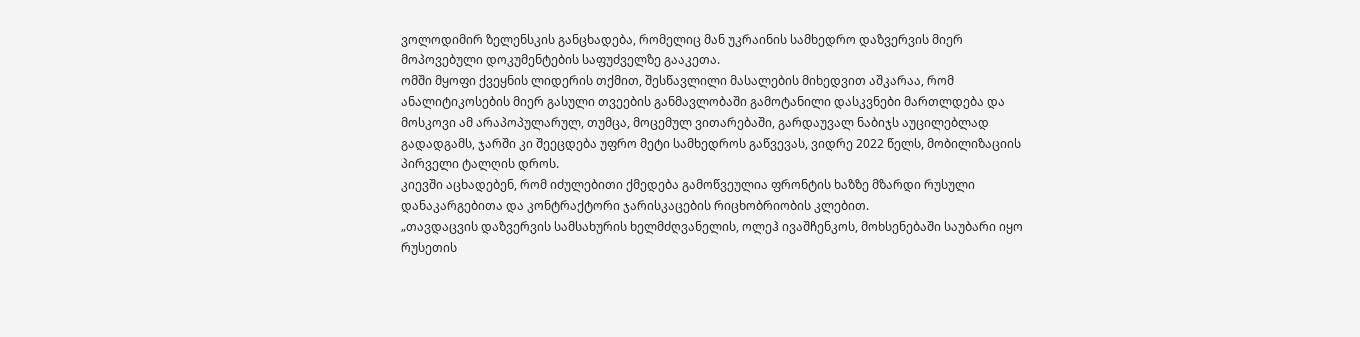ვოლოდიმირ ზელენსკის განცხადება, რომელიც მან უკრაინის სამხედრო დაზვერვის მიერ მოპოვებული დოკუმენტების საფუძველზე გააკეთა.
ომში მყოფი ქვეყნის ლიდერის თქმით, შესწავლილი მასალების მიხედვით აშკარაა, რომ ანალიტიკოსების მიერ გასული თვეების განმავლობაში გამოტანილი დასკვნები მართლდება და მოსკოვი ამ არაპოპულარულ, თუმცა, მოცემულ ვითარებაში, გარდაუვალ ნაბიჯს აუცილებლად გადადგამს, ჯარში კი შეეცდება უფრო მეტი სამხედროს გაწვევას, ვიდრე 2022 წელს, მობილიზაციის პირველი ტალღის დროს.
კიევში აცხადებენ, რომ იძულებითი ქმედება გამოწვეულია ფრონტის ხაზზე მზარდი რუსული დანაკარგებითა და კონტრაქტორი ჯარისკაცების რიცხობრიობის კლებით.
„თავდაცვის დაზვერვის სამსახურის ხელმძღვანელის, ოლეჰ ივაშჩენკოს, მოხსენებაში საუბარი იყო რუსეთის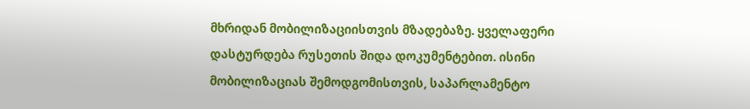მხრიდან მობილიზაციისთვის მზადებაზე. ყველაფერი დასტურდება რუსეთის შიდა დოკუმენტებით. ისინი მობილიზაციას შემოდგომისთვის, საპარლამენტო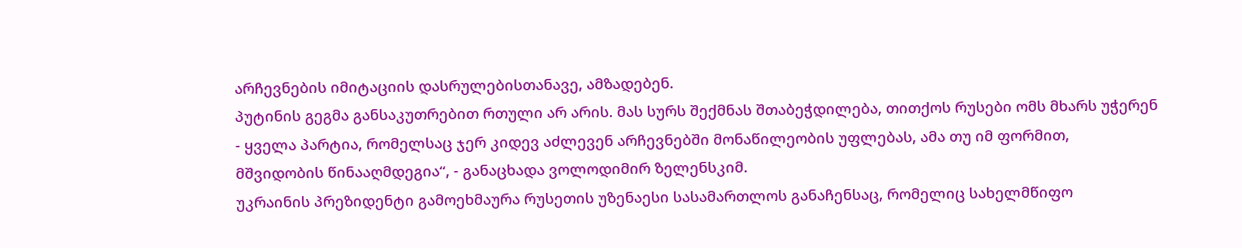არჩევნების იმიტაციის დასრულებისთანავე, ამზადებენ.
პუტინის გეგმა განსაკუთრებით რთული არ არის. მას სურს შექმნას შთაბეჭდილება, თითქოს რუსები ომს მხარს უჭერენ - ყველა პარტია, რომელსაც ჯერ კიდევ აძლევენ არჩევნებში მონაწილეობის უფლებას, ამა თუ იმ ფორმით, მშვიდობის წინააღმდეგია“, - განაცხადა ვოლოდიმირ ზელენსკიმ.
უკრაინის პრეზიდენტი გამოეხმაურა რუსეთის უზენაესი სასამართლოს განაჩენსაც, რომელიც სახელმწიფო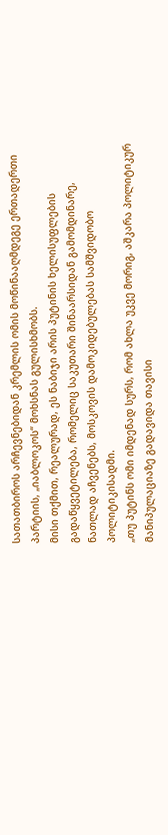სათათბიროს არჩევნებიდან კრემლის ომის მოწინააღმდეგე ერთადერთი პარტიის, „იაბლოკოს“ მოხსნას გულისხმობს.
მისი თქმით, რეალურად, ეს ნაბიჯი არის პუტინის ხელისუფლების გადაწყვეტილება, რომელიც საკუთარი შინაარსიდან გამომდინარე, ნათლად აჩვენებს, მოსკოვის დამოკიდებულებას სამშვიდობო პოლიტიკისადმი.
„თუ პუტინს ომი იმდენად სურს, რომ ახლა უკვე მორიგ, აშკარა პოლიტიკურ მანიპულაციაზე გადავიდა თავისი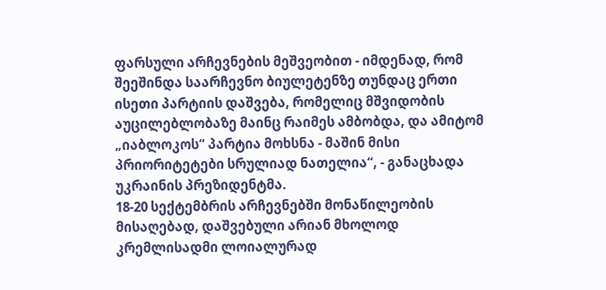ფარსული არჩევნების მეშვეობით - იმდენად, რომ შეეშინდა საარჩევნო ბიულეტენზე თუნდაც ერთი ისეთი პარტიის დაშვება, რომელიც მშვიდობის აუცილებლობაზე მაინც რაიმეს ამბობდა, და ამიტომ „იაბლოკოს“ პარტია მოხსნა - მაშინ მისი პრიორიტეტები სრულიად ნათელია“, - განაცხადა უკრაინის პრეზიდენტმა.
18-20 სექტემბრის არჩევნებში მონაწილეობის მისაღებად, დაშვებული არიან მხოლოდ კრემლისადმი ლოიალურად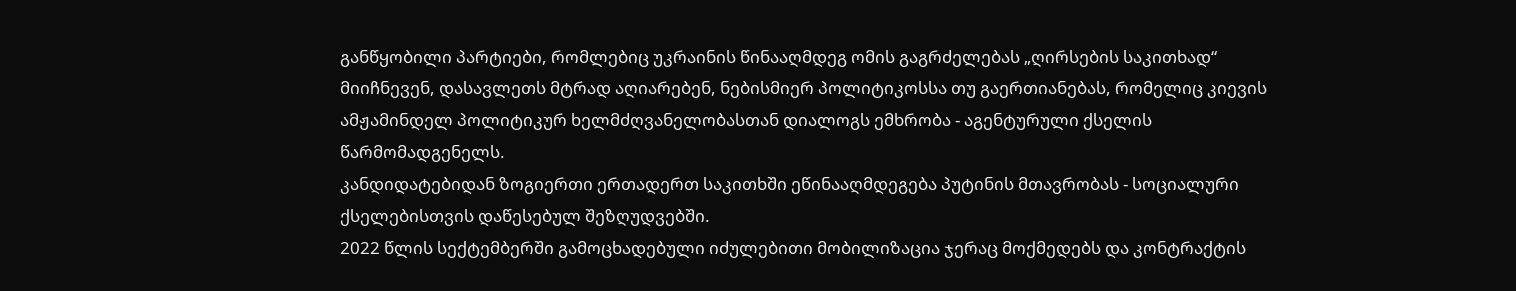განწყობილი პარტიები, რომლებიც უკრაინის წინააღმდეგ ომის გაგრძელებას „ღირსების საკითხად“ მიიჩნევენ, დასავლეთს მტრად აღიარებენ, ნებისმიერ პოლიტიკოსსა თუ გაერთიანებას, რომელიც კიევის ამჟამინდელ პოლიტიკურ ხელმძღვანელობასთან დიალოგს ემხრობა - აგენტურული ქსელის წარმომადგენელს.
კანდიდატებიდან ზოგიერთი ერთადერთ საკითხში ეწინააღმდეგება პუტინის მთავრობას - სოციალური ქსელებისთვის დაწესებულ შეზღუდვებში.
2022 წლის სექტემბერში გამოცხადებული იძულებითი მობილიზაცია ჯერაც მოქმედებს და კონტრაქტის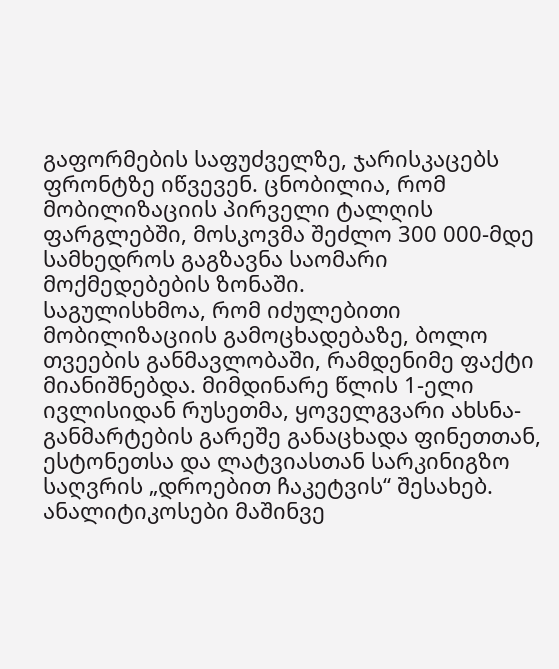გაფორმების საფუძველზე, ჯარისკაცებს ფრონტზე იწვევენ. ცნობილია, რომ მობილიზაციის პირველი ტალღის ფარგლებში, მოსკოვმა შეძლო 300 000-მდე სამხედროს გაგზავნა საომარი მოქმედებების ზონაში.
საგულისხმოა, რომ იძულებითი მობილიზაციის გამოცხადებაზე, ბოლო თვეების განმავლობაში, რამდენიმე ფაქტი მიანიშნებდა. მიმდინარე წლის 1-ელი ივლისიდან რუსეთმა, ყოველგვარი ახსნა-განმარტების გარეშე განაცხადა ფინეთთან, ესტონეთსა და ლატვიასთან სარკინიგზო საღვრის „დროებით ჩაკეტვის“ შესახებ.
ანალიტიკოსები მაშინვე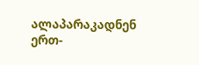ალაპარაკადნენ ერთ-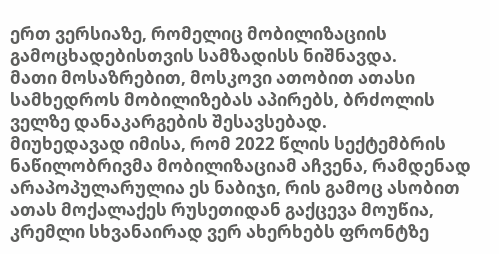ერთ ვერსიაზე, რომელიც მობილიზაციის გამოცხადებისთვის სამზადისს ნიშნავდა.
მათი მოსაზრებით, მოსკოვი ათობით ათასი სამხედროს მობილიზებას აპირებს, ბრძოლის ველზე დანაკარგების შესავსებად.
მიუხედავად იმისა, რომ 2022 წლის სექტემბრის ნაწილობრივმა მობილიზაციამ აჩვენა, რამდენად არაპოპულარულია ეს ნაბიჯი, რის გამოც ასობით ათას მოქალაქეს რუსეთიდან გაქცევა მოუწია, კრემლი სხვანაირად ვერ ახერხებს ფრონტზე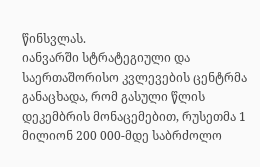წინსვლას.
იანვარში სტრატეგიული და საერთაშორისო კვლევების ცენტრმა განაცხადა, რომ გასული წლის დეკემბრის მონაცემებით, რუსეთმა 1 მილიონ 200 000-მდე საბრძოლო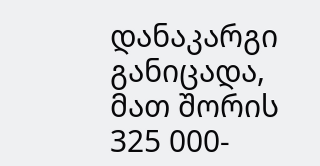დანაკარგი განიცადა, მათ შორის 325 000-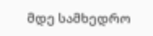მდე სამხედრო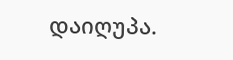დაიღუპა.